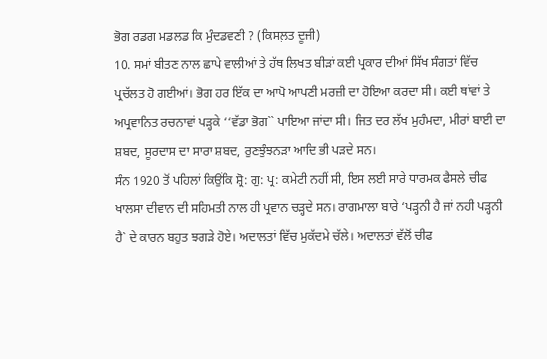ਭੋਗ ਰਡਗ ਮਡਲਡ ਕਿ ਮੁੰਦਡਵਣੀ ? (ਕਿਸਲ਼ਤ ਦੂਜੀ)
10. ਸਮਾਂ ਬੀਤਣ ਨਾਲ ਛਾਪੇ ਵਾਲੀਆਂ ਤੇ ਹੱਥ ਲਿਖਤ ਬੀੜਾਂ ਕਈ ਪ੍ਰਕਾਰ ਦੀਆਂ ਸਿੱਖ ਸੰਗਤਾਂ ਵਿੱਚ ਪ੍ਰਚੱਲਤ ਹੋ ਗਈਆਂ। ਭੋਗ ਹਰ ਇੱਕ ਦਾ ਆਪੋ ਆਪਣੀ ਮਰਜ਼ੀ ਦਾ ਹੋਇਆ ਕਰਦਾ ਸੀ। ਕਈ ਥਾਂਵਾਂ ਤੇ ਅਪ੍ਰਵਾਨਿਤ ਰਚਨਾਵਾਂ ਪੜ੍ਹਕੇ ‘‘ਵੱਡਾ ਭੋਗ`` ਪਾਇਆ ਜਾਂਦਾ ਸੀ। ਜਿਤ ਦਰ ਲੱਖ ਮੁਹੰਮਦਾ, ਮੀਰਾਂ ਬਾਈ ਦਾ ਸ਼ਬਦ, ਸੂਰਦਾਸ ਦਾ ਸਾਰਾ ਸ਼ਬਦ, ਰੁਣਝੁੰਝਨੜਾ ਆਦਿ ਭੀ ਪੜਦੇ ਸਨ।
ਸੰਨ 1920 ਤੋਂ ਪਹਿਲਾਂ ਕਿਉਂਕਿ ਸ਼੍ਰੋ: ਗੁ: ਪ੍ਰ: ਕਮੇਟੀ ਨਹੀਂ ਸੀ, ਇਸ ਲਈ ਸਾਰੇ ਧਾਰਮਕ ਫੈਸਲੇ ਚੀਫ ਖਾਲਸਾ ਦੀਵਾਨ ਦੀ ਸਹਿਮਤੀ ਨਾਲ ਹੀ ਪ੍ਰਵਾਨ ਚੜ੍ਹਦੇ ਸਨ। ਰਾਗਮਾਲਾ ਬਾਰੇ ‘ਪੜ੍ਹਨੀ ਹੈ ਜਾਂ ਨਹੀ ਪੜ੍ਹਨੀ ਹੈ` ਦੇ ਕਾਰਨ ਬਹੁਤ ਝਗੜੇ ਹੋਏ। ਅਦਾਲਤਾਂ ਵਿੱਚ ਮੁਕੱਦਮੇ ਚੱਲੇ। ਅਦਾਲਤਾਂ ਵੱਲੋਂ ਚੀਫ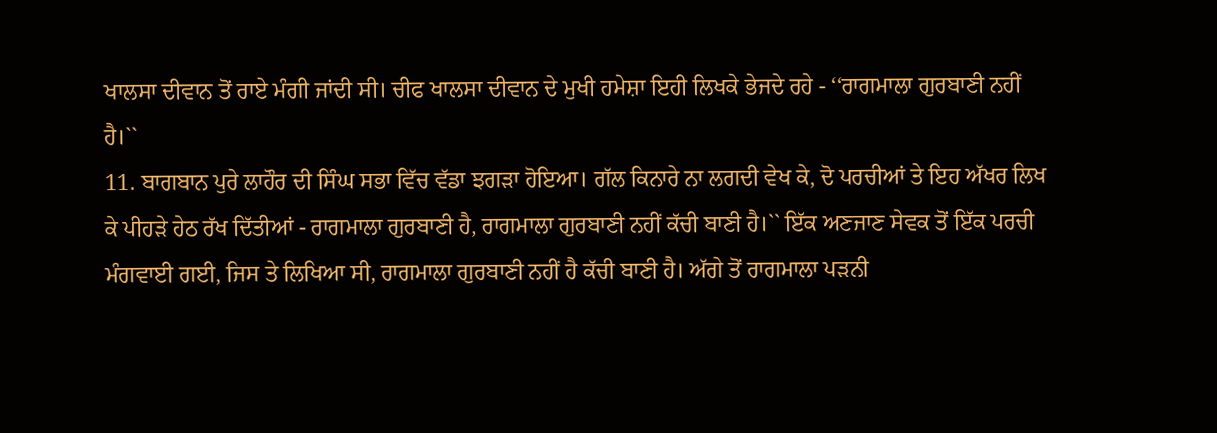ਖਾਲਸਾ ਦੀਵਾਨ ਤੋਂ ਰਾਏ ਮੰਗੀ ਜਾਂਦੀ ਸੀ। ਚੀਫ ਖਾਲਸਾ ਦੀਵਾਨ ਦੇ ਮੁਖੀ ਹਮੇਸ਼ਾ ਇਹੀ ਲਿਖਕੇ ਭੇਜਦੇ ਰਹੇ - ‘‘ਰਾਗਮਾਲਾ ਗੁਰਬਾਣੀ ਨਹੀਂ ਹੈ।``
11. ਬਾਗਬਾਨ ਪੁਰੇ ਲਾਹੌਰ ਦੀ ਸਿੰਘ ਸਭਾ ਵਿੱਚ ਵੱਡਾ ਝਗੜਾ ਹੋਇਆ। ਗੱਲ ਕਿਨਾਰੇ ਨਾ ਲਗਦੀ ਵੇਖ ਕੇ, ਦੋ ਪਰਚੀਆਂ ਤੇ ਇਹ ਅੱਖਰ ਲਿਖ ਕੇ ਪੀਹੜੇ ਹੇਠ ਰੱਖ ਦਿੱਤੀਆਂ - ਰਾਗਮਾਲਾ ਗੁਰਬਾਣੀ ਹੈ, ਰਾਗਮਾਲਾ ਗੁਰਬਾਣੀ ਨਹੀਂ ਕੱਚੀ ਬਾਣੀ ਹੈ।`` ਇੱਕ ਅਣਜਾਣ ਸੇਵਕ ਤੋਂ ਇੱਕ ਪਰਚੀ ਮੰਗਵਾਈ ਗਈ, ਜਿਸ ਤੇ ਲਿਖਿਆ ਸੀ, ਰਾਗਮਾਲਾ ਗੁਰਬਾਣੀ ਨਹੀਂ ਹੈ ਕੱਚੀ ਬਾਣੀ ਹੈ। ਅੱਗੇ ਤੋਂ ਰਾਗਮਾਲਾ ਪੜਨੀ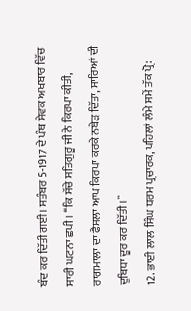ਬੰਦ ਕਰ ਦਿੱਤੀ ਗਈ। ਸਤੰਬਰ 5-1917 ਦੇ ਪੰਥ ਸੇਵਕ ਅਖਬਾਰ ਵਿੱਚ ਸਾਰੀ ਘਟਨਾ ਛਪੀ। ‘‘ਕਿ ਸੱਚੇ ਸਤਿਗੁਰੂ ਜੀ ਨੇ ਕਿਰਪਾ ਕੀਤੀ, ਰਾਗਮਾਲਾ ਦਾ ਫੈਸਲਾ ਆਪ ਕਿਰਪਾ ਕਰਕੇ ਨਬੇੜ ਦਿੱਤਾ, ਸਾਰਿਆਂ ਦੀ ਦੁਬਿਧਾ ਦੂਰ ਕਰ ਦਿੱਤੀ।``
12. ਭਾਈ ਲਾਲ ਸਿੰਘ ਧਰਮ ਪ੍ਰਚਾਰਕ, ਪਹਿਲਾਂ ਲੰਮੇ ਸਮੇਂ ਤੱਕ ਪ੍ਰੋ: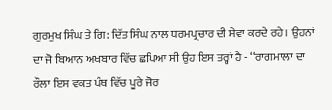ਗੁਰਮੁਖ ਸਿੰਘ ਤੇ ਗਿ: ਦਿੱਤ ਸਿੰਘ ਨਾਲ ਧਰਮਪ੍ਰਚਾਰ ਦੀ ਸੇਵਾ ਕਰਦੇ ਰਹੇ। ਉਹਨਾਂ ਦਾ ਜੋ ਬਿਆਨ ਅਖਬਾਰ ਵਿੱਚ ਛਪਿਆ ਸੀ ਉਹ ਇਸ ਤਰ੍ਹਾਂ ਹੈ - ‘‘ਰਾਗਮਾਲਾ ਦਾ ਰੌਲਾ ਇਸ ਵਕਤ ਪੰਥ ਵਿੱਚ ਪੂਰੇ ਜੋਰ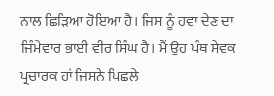ਨਾਲ ਛਿੜਿਆ ਹੋਇਆ ਹੈ। ਜਿਸ ਨੂੰ ਹਵਾ ਦੇਣ ਦਾ ਜਿੰਮੇਵਾਰ ਭਾਈ ਵੀਰ ਸਿੰਘ ਹੈ। ਮੈਂ ਉਹ ਪੰਥ ਸੇਵਕ ਪ੍ਰਚਾਰਕ ਹਾਂ ਜਿਸਨੇ ਪਿਛਲੇ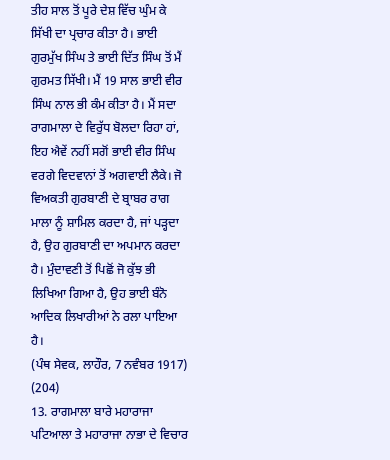ਤੀਹ ਸਾਲ ਤੋਂ ਪੂਰੇ ਦੇਸ਼ ਵਿੱਚ ਘੁੰਮ ਕੇ ਸਿੱਖੀ ਦਾ ਪ੍ਰਚਾਰ ਕੀਤਾ ਹੈ। ਭਾਈ ਗੁਰਮੁੱਖ ਸਿੰਘ ਤੇ ਭਾਈ ਦਿੱਤ ਸਿੰਘ ਤੋਂ ਮੈਂ ਗੁਰਮਤ ਸਿੱਖੀ। ਮੈਂ 19 ਸਾਲ ਭਾਈ ਵੀਰ ਸਿੰਘ ਨਾਲ ਭੀ ਕੰਮ ਕੀਤਾ ਹੈ। ਮੈਂ ਸਦਾ ਰਾਗਮਾਲਾ ਦੇ ਵਿਰੁੱਧ ਬੋਲਦਾ ਰਿਹਾ ਹਾਂ, ਇਹ ਐਵੇਂ ਨਹੀਂ ਸਗੋਂ ਭਾਈ ਵੀਰ ਸਿੰਘ ਵਰਗੇ ਵਿਦਵਾਨਾਂ ਤੋਂ ਅਗਵਾਈ ਲੈਕੇ। ਜੋ ਵਿਅਕਤੀ ਗੁਰਬਾਣੀ ਦੇ ਬ੍ਰਾਬਰ ਰਾਗ ਮਾਲਾ ਨੂੰ ਸ਼ਾਮਿਲ ਕਰਦਾ ਹੈ, ਜਾਂ ਪੜ੍ਹਦਾ ਹੈ, ਉਹ ਗੁਰਬਾਣੀ ਦਾ ਅਪਮਾਨ ਕਰਦਾ ਹੈ। ਮੁੰਦਾਵਣੀ ਤੋਂ ਪਿਛੋਂ ਜੋ ਕੁੱਝ ਭੀ ਲਿਖਿਆ ਗਿਆ ਹੈ, ਉਹ ਭਾਈ ਬੰਨੋ ਆਦਿਕ ਲਿਖਾਰੀਆਂ ਨੇ ਰਲਾ ਪਾਇਆ ਹੈ।
(ਪੰਥ ਸੇਵਕ, ਲਾਹੌਰ, 7 ਨਵੰਬਰ 1917) (204)
13. ਰਾਗਮਾਲਾ ਬਾਰੇ ਮਹਾਰਾਜਾ ਪਟਿਆਲਾ ਤੇ ਮਹਾਰਾਜਾ ਨਾਭਾ ਦੇ ਵਿਚਾਰ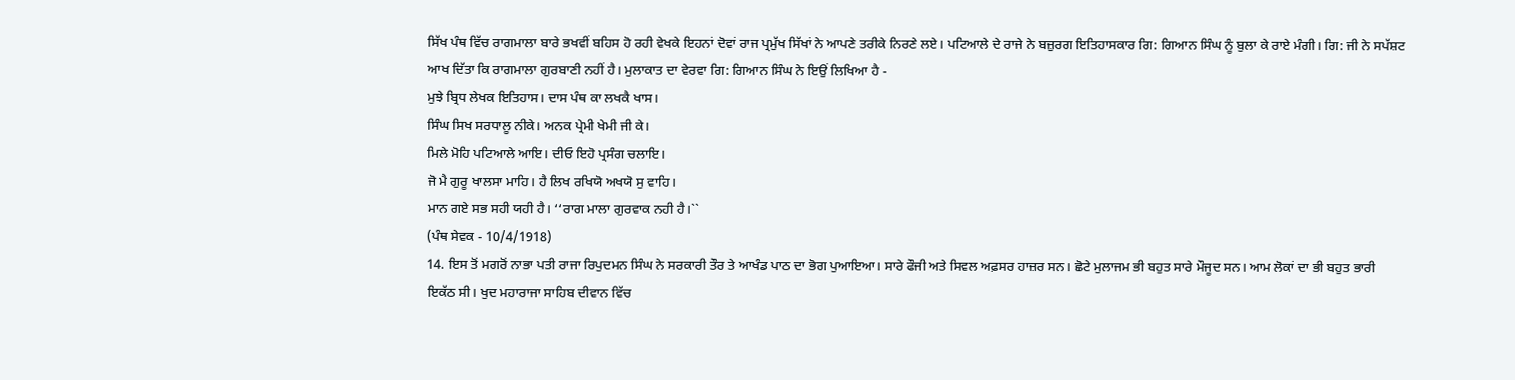ਸਿੱਖ ਪੰਥ ਵਿੱਚ ਰਾਗਮਾਲਾ ਬਾਰੇ ਭਖਵੀਂ ਬਹਿਸ ਹੋ ਰਹੀ ਵੇਖਕੇ ਇਹਨਾਂ ਦੋਵਾਂ ਰਾਜ ਪ੍ਰਮੁੱਖ ਸਿੱਖਾਂ ਨੇ ਆਪਣੇ ਤਰੀਕੇ ਨਿਰਣੇ ਲਏ। ਪਟਿਆਲੇ ਦੇ ਰਾਜੇ ਨੇ ਬਜ਼ੁਰਗ ਇਤਿਹਾਸਕਾਰ ਗਿ: ਗਿਆਨ ਸਿੰਘ ਨੂੰ ਬੁਲਾ ਕੇ ਰਾਏ ਮੰਗੀ। ਗਿ: ਜੀ ਨੇ ਸਪੱਸ਼ਟ ਆਖ ਦਿੱਤਾ ਕਿ ਰਾਗਮਾਲਾ ਗੁਰਬਾਣੀ ਨਹੀਂ ਹੈ। ਮੁਲਾਕਾਤ ਦਾ ਵੇਰਵਾ ਗਿ: ਗਿਆਨ ਸਿੰਘ ਨੇ ਇਉਂ ਲਿਖਿਆ ਹੈ -
ਮੁਝੇ ਬ੍ਰਿਧ ਲੇਖਕ ਇਤਿਹਾਸ। ਦਾਸ ਪੰਥ ਕਾ ਲਖਕੈ ਖਾਸ।
ਸਿੰਘ ਸਿਖ ਸਰਧਾਲੂ ਨੀਕੇ। ਅਨਕ ਪ੍ਰੇਮੀ ਖੇਮੀ ਜੀ ਕੇ।
ਮਿਲੇ ਮੋਹਿ ਪਟਿਆਲੇ ਆਇ। ਦੀਓ ਇਹੋ ਪ੍ਰਸੰਗ ਚਲਾਇ।
ਜੋ ਮੈ ਗੁਰੂ ਖਾਲਸਾ ਮਾਹਿ। ਹੈ ਲਿਖ ਰਖਿਯੋ ਅਖਯੋ ਸੁ ਵਾਹਿ।
ਮਾਨ ਗਏ ਸਭ ਸਹੀ ਯਹੀ ਹੈ। ‘‘ਰਾਗ ਮਾਲਾ ਗੁਰਵਾਕ ਨਹੀ ਹੈ।``
(ਪੰਥ ਸੇਵਕ - 10/4/1918)
14. ਇਸ ਤੋਂ ਮਗਰੋਂ ਨਾਭਾ ਪਤੀ ਰਾਜਾ ਰਿਪੁਦਮਨ ਸਿੰਘ ਨੇ ਸਰਕਾਰੀ ਤੌਰ ਤੇ ਆਖੰਡ ਪਾਠ ਦਾ ਭੋਗ ਪੁਆਇਆ। ਸਾਰੇ ਫੌਜੀ ਅਤੇ ਸਿਵਲ ਅਫ਼ਸਰ ਹਾਜ਼ਰ ਸਨ। ਛੋਟੇ ਮੁਲਾਜਮ ਭੀ ਬਹੁਤ ਸਾਰੇ ਮੌਜੂਦ ਸਨ। ਆਮ ਲੋਕਾਂ ਦਾ ਭੀ ਬਹੁਤ ਭਾਰੀ ਇਕੱਠ ਸੀ। ਖੁਦ ਮਹਾਰਾਜਾ ਸਾਹਿਬ ਦੀਵਾਨ ਵਿੱਚ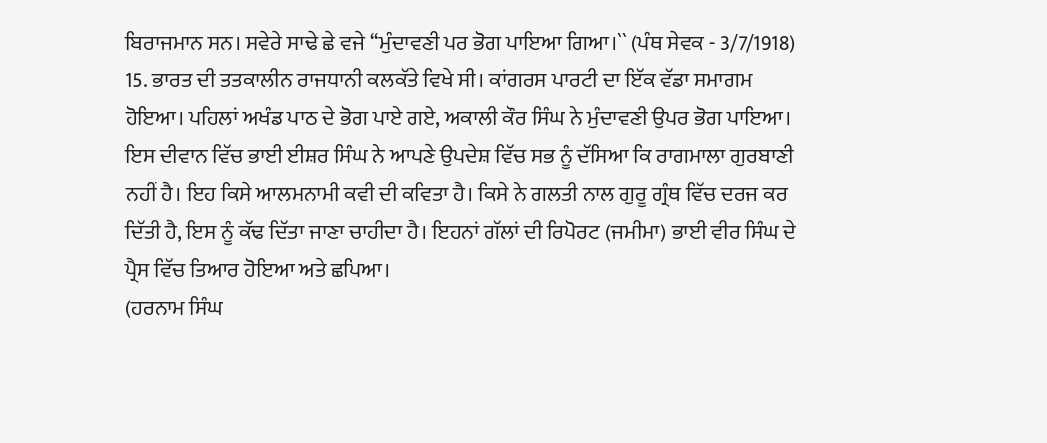ਬਿਰਾਜਮਾਨ ਸਨ। ਸਵੇਰੇ ਸਾਢੇ ਛੇ ਵਜੇ ‘‘ਮੁੰਦਾਵਣੀ ਪਰ ਭੋਗ ਪਾਇਆ ਗਿਆ।`` (ਪੰਥ ਸੇਵਕ - 3/7/1918)
15. ਭਾਰਤ ਦੀ ਤਤਕਾਲੀਨ ਰਾਜਧਾਨੀ ਕਲਕੱਤੇ ਵਿਖੇ ਸੀ। ਕਾਂਗਰਸ ਪਾਰਟੀ ਦਾ ਇੱਕ ਵੱਡਾ ਸਮਾਗਮ ਹੋਇਆ। ਪਹਿਲਾਂ ਅਖੰਡ ਪਾਠ ਦੇ ਭੋਗ ਪਾਏ ਗਏ, ਅਕਾਲੀ ਕੌਰ ਸਿੰਘ ਨੇ ਮੁੰਦਾਵਣੀ ਉਪਰ ਭੋਗ ਪਾਇਆ। ਇਸ ਦੀਵਾਨ ਵਿੱਚ ਭਾਈ ਈਸ਼ਰ ਸਿੰਘ ਨੇ ਆਪਣੇ ਉਪਦੇਸ਼ ਵਿੱਚ ਸਭ ਨੂੰ ਦੱਸਿਆ ਕਿ ਰਾਗਮਾਲਾ ਗੁਰਬਾਣੀ ਨਹੀਂ ਹੈ। ਇਹ ਕਿਸੇ ਆਲਮਨਾਮੀ ਕਵੀ ਦੀ ਕਵਿਤਾ ਹੈ। ਕਿਸੇ ਨੇ ਗਲਤੀ ਨਾਲ ਗੁਰੂ ਗ੍ਰੰਥ ਵਿੱਚ ਦਰਜ ਕਰ ਦਿੱਤੀ ਹੈ, ਇਸ ਨੂੰ ਕੱਢ ਦਿੱਤਾ ਜਾਣਾ ਚਾਹੀਦਾ ਹੈ। ਇਹਨਾਂ ਗੱਲਾਂ ਦੀ ਰਿਪੋਰਟ (ਜਮੀਮਾ) ਭਾਈ ਵੀਰ ਸਿੰਘ ਦੇ ਪ੍ਰੈਸ ਵਿੱਚ ਤਿਆਰ ਹੋਇਆ ਅਤੇ ਛਪਿਆ।
(ਹਰਨਾਮ ਸਿੰਘ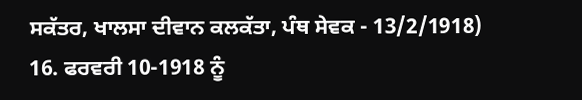ਸਕੱਤਰ, ਖਾਲਸਾ ਦੀਵਾਨ ਕਲਕੱਤਾ, ਪੰਥ ਸੇਵਕ - 13/2/1918)
16. ਫਰਵਰੀ 10-1918 ਨੂੰ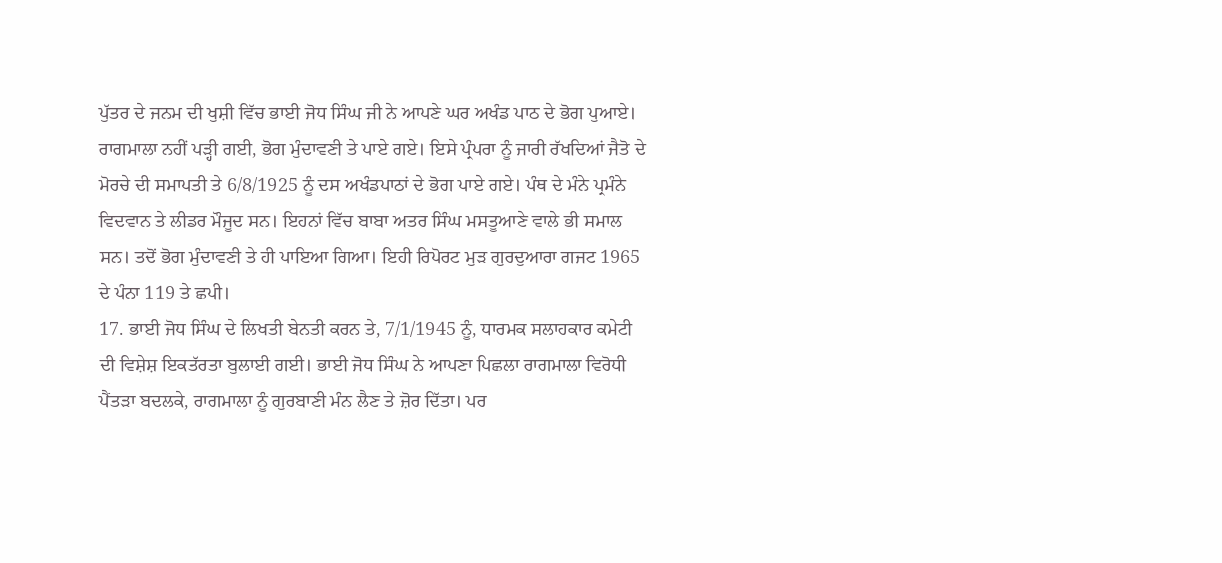ਪੁੱਤਰ ਦੇ ਜਨਮ ਦੀ ਖੁਸ਼ੀ ਵਿੱਚ ਭਾਈ ਜੋਧ ਸਿੰਘ ਜੀ ਨੇ ਆਪਣੇ ਘਰ ਅਖੰਡ ਪਾਠ ਦੇ ਭੋਗ ਪੁਆਏ। ਰਾਗਮਾਲਾ ਨਹੀਂ ਪੜ੍ਹੀ ਗਈ, ਭੋਗ ਮੁੰਦਾਵਣੀ ਤੇ ਪਾਏ ਗਏ। ਇਸੇ ਪ੍ਰੰਪਰਾ ਨੂੰ ਜਾਰੀ ਰੱਖਦਿਆਂ ਜੈਤੋ ਦੇ ਮੋਰਚੇ ਦੀ ਸਮਾਪਤੀ ਤੇ 6/8/1925 ਨੂੰ ਦਸ ਅਖੰਡਪਾਠਾਂ ਦੇ ਭੋਗ ਪਾਏ ਗਏ। ਪੰਥ ਦੇ ਮੰਨੇ ਪ੍ਰਮੰਨੇ ਵਿਦਵਾਨ ਤੇ ਲੀਡਰ ਮੌਜੂਦ ਸਨ। ਇਹਨਾਂ ਵਿੱਚ ਬਾਬਾ ਅਤਰ ਸਿੰਘ ਮਸਤੂਆਣੇ ਵਾਲੇ ਭੀ ਸਮਾਲ ਸਨ। ਤਦੋਂ ਭੋਗ ਮੁੰਦਾਵਣੀ ਤੇ ਹੀ ਪਾਇਆ ਗਿਆ। ਇਹੀ ਰਿਪੋਰਟ ਮੁੜ ਗੁਰਦੁਆਰਾ ਗਜਟ 1965 ਦੇ ਪੰਨਾ 119 ਤੇ ਛਪੀ।
17. ਭਾਈ ਜੋਧ ਸਿੰਘ ਦੇ ਲਿਖਤੀ ਬੇਨਤੀ ਕਰਨ ਤੇ, 7/1/1945 ਨੂੰ, ਧਾਰਮਕ ਸਲਾਹਕਾਰ ਕਮੇਟੀ ਦੀ ਵਿਸ਼ੇਸ਼ ਇਕਤੱਰਤਾ ਬੁਲਾਈ ਗਈ। ਭਾਈ ਜੋਧ ਸਿੰਘ ਨੇ ਆਪਣਾ ਪਿਛਲਾ ਰਾਗਮਾਲਾ ਵਿਰੋਧੀ ਪੈਂਤੜਾ ਬਦਲਕੇ, ਰਾਗਮਾਲਾ ਨੂੰ ਗੁਰਬਾਣੀ ਮੰਨ ਲੈਣ ਤੇ ਜ਼ੋਰ ਦਿੱਤਾ। ਪਰ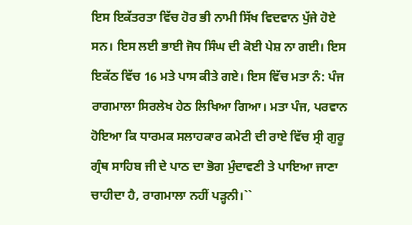ਇਸ ਇਕੱਤਰਤਾ ਵਿੱਚ ਹੋਰ ਭੀ ਨਾਮੀ ਸਿੱਖ ਵਿਦਵਾਨ ਪੁੱਜੇ ਹੋਏ ਸਨ। ਇਸ ਲਈ ਭਾਈ ਜੋਧ ਸਿੰਘ ਦੀ ਕੋਈ ਪੇਸ਼ ਨਾ ਗਈ। ਇਸ ਇਕੱਠ ਵਿੱਚ 16 ਮਤੇ ਪਾਸ ਕੀਤੇ ਗਏ। ਇਸ ਵਿੱਚ ਮਤਾ ਨੰ: ਪੰਜ ਰਾਗਮਾਲਾ ਸਿਰਲੇਖ ਹੇਠ ਲਿਖਿਆ ਗਿਆ। ਮਤਾ ਪੰਜ, ਪਰਵਾਨ ਹੋਇਆ ਕਿ ਧਾਰਮਕ ਸਲਾਹਕਾਰ ਕਮੇਟੀ ਦੀ ਰਾਏ ਵਿੱਚ ਸ੍ਰੀ ਗੁਰੂ ਗ੍ਰੰਥ ਸਾਹਿਬ ਜੀ ਦੇ ਪਾਠ ਦਾ ਭੋਗ ਮੁੰਦਾਵਣੀ ਤੇ ਪਾਇਆ ਜਾਣਾ ਚਾਹੀਦਾ ਹੈ, ਰਾਗਮਾਲਾ ਨਹੀਂ ਪੜ੍ਹਨੀ।``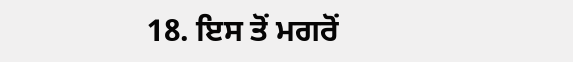18. ਇਸ ਤੋਂ ਮਗਰੋਂ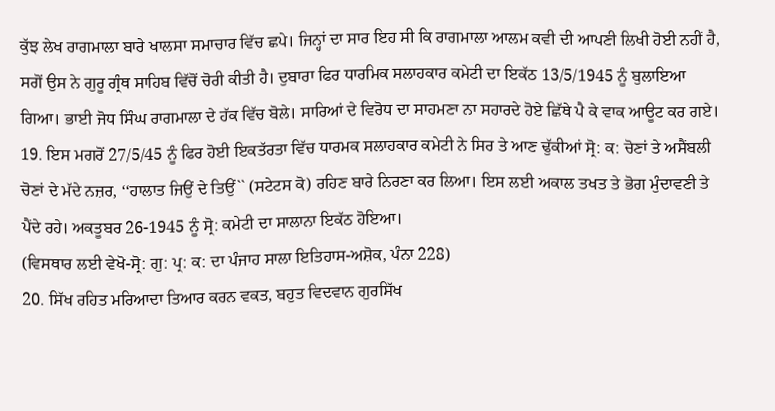ਕੁੱਝ ਲੇਖ ਰਾਗਮਾਲਾ ਬਾਰੇ ਖਾਲਸਾ ਸਮਾਚਾਰ ਵਿੱਚ ਛਪੇ। ਜਿਨ੍ਹਾਂ ਦਾ ਸਾਰ ਇਹ ਸੀ ਕਿ ਰਾਗਮਾਲਾ ਆਲਮ ਕਵੀ ਦੀ ਆਪਣੀ ਲਿਖੀ ਹੋਈ ਨਹੀਂ ਹੈ, ਸਗੋਂ ਉਸ ਨੇ ਗੁਰੂ ਗ੍ਰੰਥ ਸਾਹਿਬ ਵਿੱਚੋਂ ਚੋਰੀ ਕੀਤੀ ਹੈ। ਦੁਬਾਰਾ ਫਿਰ ਧਾਰਮਿਕ ਸਲਾਹਕਾਰ ਕਮੇਟੀ ਦਾ ਇਕੱਠ 13/5/1945 ਨੂੰ ਬੁਲਾਇਆ ਗਿਆ। ਭਾਈ ਜੋਧ ਸਿੰਘ ਰਾਗਮਾਲਾ ਦੇ ਹੱਕ ਵਿੱਚ ਬੋਲੇ। ਸਾਰਿਆਂ ਦੇ ਵਿਰੋਧ ਦਾ ਸਾਹਮਣਾ ਨਾ ਸਹਾਰਦੇ ਹੋਏ ਛਿੱਥੇ ਪੈ ਕੇ ਵਾਕ ਆਊਟ ਕਰ ਗਏ।
19. ਇਸ ਮਗਰੋਂ 27/5/45 ਨੂੰ ਫਿਰ ਹੋਈ ਇਕਤੱਰਤਾ ਵਿੱਚ ਧਾਰਮਕ ਸਲਾਹਕਾਰ ਕਮੇਟੀ ਨੇ ਸਿਰ ਤੇ ਆਣ ਢੁੱਕੀਆਂ ਸ੍ਰੋ: ਕ: ਚੋਣਾਂ ਤੇ ਅਸੈਂਬਲੀ ਚੋਣਾਂ ਦੇ ਮੱਦੇ ਨਜ਼ਰ, ‘‘ਹਾਲਾਤ ਜਿਉਂ ਦੇ ਤਿਉਂ`` (ਸਟੇਟਸ ਕੋ) ਰਹਿਣ ਬਾਰੇ ਨਿਰਣਾ ਕਰ ਲਿਆ। ਇਸ ਲਈ ਅਕਾਲ ਤਖਤ ਤੇ ਭੋਗ ਮੁੰਦਾਵਣੀ ਤੇ ਪੈਂਦੇ ਰਹੇ। ਅਕਤੂਬਰ 26-1945 ਨੂੰ ਸ੍ਰੋ: ਕਮੇਟੀ ਦਾ ਸਾਲਾਨਾ ਇਕੱਠ ਹੋਇਆ।
(ਵਿਸਥਾਰ ਲਈ ਵੇਖੋ-ਸ੍ਰੋ: ਗੁ: ਪ੍ਰ: ਕ: ਦਾ ਪੰਜਾਹ ਸਾਲਾ ਇਤਿਹਾਸ-ਅਸ਼ੋਕ, ਪੰਨਾ 228)
20. ਸਿੱਖ ਰਹਿਤ ਮਰਿਆਦਾ ਤਿਆਰ ਕਰਨ ਵਕਤ, ਬਹੁਤ ਵਿਦਵਾਨ ਗੁਰਸਿੱਖ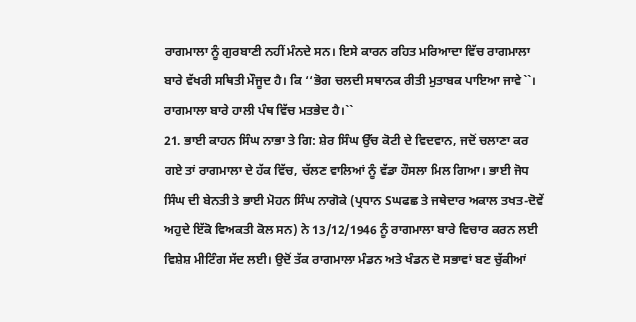ਰਾਗਮਾਲਾ ਨੂੰ ਗੁਰਬਾਣੀ ਨਹੀਂ ਮੰਨਦੇ ਸਨ। ਇਸੇ ਕਾਰਨ ਰਹਿਤ ਮਰਿਆਦਾ ਵਿੱਚ ਰਾਗਮਾਲਾ ਬਾਰੇ ਵੱਖਰੀ ਸਥਿਤੀ ਮੌਜੂਦ ਹੈ। ਕਿ ‘‘ਭੋਗ ਚਲਦੀ ਸਥਾਨਕ ਰੀਤੀ ਮੁਤਾਬਕ ਪਾਇਆ ਜਾਵੇ``। ਰਾਗਮਾਲਾ ਬਾਰੇ ਹਾਲੀ ਪੰਥ ਵਿੱਚ ਮਤਭੇਦ ਹੈ।``
21. ਭਾਈ ਕਾਹਨ ਸਿੰਘ ਨਾਭਾ ਤੇ ਗਿ: ਸ਼ੇਰ ਸਿੰਘ ਉੱਚ ਕੋਟੀ ਦੇ ਵਿਦਵਾਨ, ਜਦੋਂ ਚਲਾਣਾ ਕਰ ਗਏ ਤਾਂ ਰਾਗਮਾਲਾ ਦੇ ਹੱਕ ਵਿੱਚ, ਚੱਲਣ ਵਾਲਿਆਂ ਨੂੰ ਵੱਡਾ ਹੌਸਲਾ ਮਿਲ ਗਿਆ। ਭਾਈ ਜੋਧ ਸਿੰਘ ਦੀ ਬੇਨਤੀ ਤੇ ਭਾਈ ਮੋਹਨ ਸਿੰਘ ਨਾਗੋਕੇ (ਪ੍ਰਧਾਨ Sਘਫਛ ਤੇ ਜਥੇਦਾਰ ਅਕਾਲ ਤਖਤ-ਦੋਵੇਂ ਅਹੁਦੇ ਇੱਕੋ ਵਿਅਕਤੀ ਕੋਲ ਸਨ) ਨੇ 13/12/1946 ਨੂੰ ਰਾਗਮਾਲਾ ਬਾਰੇ ਵਿਚਾਰ ਕਰਨ ਲਈ ਵਿਸ਼ੇਸ਼ ਮੀਟਿੰਗ ਸੱਦ ਲਈ। ਉਦੋਂ ਤੱਕ ਰਾਗਮਾਲਾ ਮੰਡਨ ਅਤੇ ਖੰਡਨ ਦੋ ਸਭਾਵਾਂ ਬਣ ਚੁੱਕੀਆਂ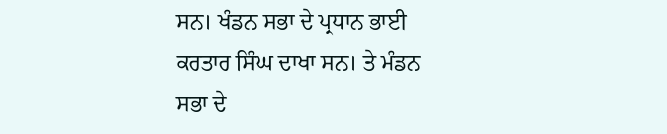ਸਨ। ਖੰਡਨ ਸਭਾ ਦੇ ਪ੍ਰਧਾਨ ਭਾਈ ਕਰਤਾਰ ਸਿੰਘ ਦਾਖਾ ਸਨ। ਤੇ ਮੰਡਨ ਸਭਾ ਦੇ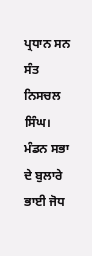ਪ੍ਰਧਾਨ ਸਨ ਸੰਤ ਨਿਸਚਲ ਸਿੰਘ। ਮੰਡਨ ਸਭਾ ਦੇ ਬੁਲਾਰੇ ਭਾਈ ਜੋਧ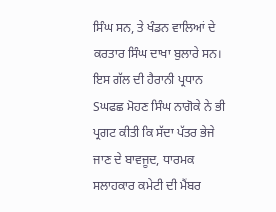ਸਿੰਘ ਸਨ, ਤੇ ਖੰਡਨ ਵਾਲਿਆਂ ਦੇ ਕਰਤਾਰ ਸਿੰਘ ਦਾਖਾ ਬੁਲਾਰੇ ਸਨ। ਇਸ ਗੱਲ ਦੀ ਹੈਰਾਨੀ ਪ੍ਰਧਾਨ Sਘਫਛ ਮੋਹਣ ਸਿੰਘ ਨਾਗੋਕੇ ਨੇ ਭੀ ਪ੍ਰਗਟ ਕੀਤੀ ਕਿ ਸੱਦਾ ਪੱਤਰ ਭੇਜੇ ਜਾਣ ਦੇ ਬਾਵਜੂਦ, ਧਾਰਮਕ ਸਲਾਹਕਾਰ ਕਮੇਟੀ ਦੀ ਮੈਂਬਰ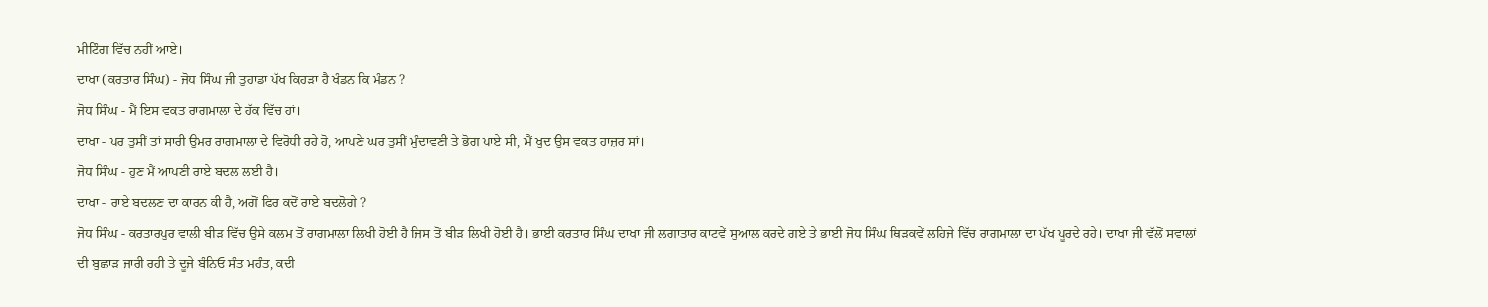ਮੀਟਿੰਗ ਵਿੱਚ ਨਹੀਂ ਆਏ।
ਦਾਖਾ (ਕਰਤਾਰ ਸਿੰਘ) - ਜੋਧ ਸਿੰਘ ਜੀ ਤੁਹਾਡਾ ਪੱਖ ਕਿਹੜਾ ਹੈ ਖੰਡਨ ਕਿ ਮੰਡਨ ?
ਜੋਧ ਸਿੰਘ - ਮੈਂ ਇਸ ਵਕਤ ਰਾਗਮਾਲਾ ਦੇ ਹੱਕ ਵਿੱਚ ਹਾਂ।
ਦਾਖਾ - ਪਰ ਤੁਸੀਂ ਤਾਂ ਸਾਰੀ ਉਮਰ ਰਾਗਮਾਲਾ ਦੇ ਵਿਰੋਧੀ ਰਹੇ ਹੋ, ਆਪਣੇ ਘਰ ਤੁਸੀਂ ਮੁੰਦਾਵਣੀ ਤੇ ਭੋਗ ਪਾਏ ਸੀ, ਮੈਂ ਖੁਦ ਉਸ ਵਕਤ ਹਾਜ਼ਰ ਸਾਂ।
ਜੋਧ ਸਿੰਘ - ਹੁਣ ਮੈਂ ਆਪਣੀ ਰਾਏ ਬਦਲ ਲਈ ਹੈ।
ਦਾਖਾ - ਰਾਏ ਬਦਲਣ ਦਾ ਕਾਰਨ ਕੀ ਹੈ, ਅਗੋਂ ਫਿਰ ਕਦੋਂ ਰਾਏ ਬਦਲੋਗੇ ?
ਜੋਧ ਸਿੰਘ - ਕਰਤਾਰਪੁਰ ਵਾਲੀ ਬੀੜ ਵਿੱਚ ਉਸੇ ਕਲਮ ਤੋਂ ਰਾਗਮਾਲਾ ਲਿਖੀ ਹੋਈ ਹੈ ਜਿਸ ਤੋਂ ਬੀੜ ਲਿਖੀ ਹੋਈ ਹੈ। ਭਾਈ ਕਰਤਾਰ ਸਿੰਘ ਦਾਖਾ ਜੀ ਲਗਾਤਾਰ ਕਾਟਵੇਂ ਸੁਆਲ ਕਰਦੇ ਗਏ ਤੇ ਭਾਈ ਜੋਧ ਸਿੰਘ ਥਿੜਕਵੇਂ ਲਹਿਜੇ ਵਿੱਚ ਰਾਗਮਾਲਾ ਦਾ ਪੱਖ ਪੂਰਦੇ ਰਹੇ। ਦਾਖਾ ਜੀ ਵੱਲੋਂ ਸਵਾਲਾਂ ਦੀ ਬੁਛਾੜ ਜਾਰੀ ਰਹੀ ਤੇ ਦੂਜੇ ਬੰਨਿਓ ਸੰਤ ਮਹੰਤ, ਕਦੀ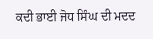ਕਦੀ ਭਾਈ ਜੋਧ ਸਿੰਘ ਦੀ ਮਦਦ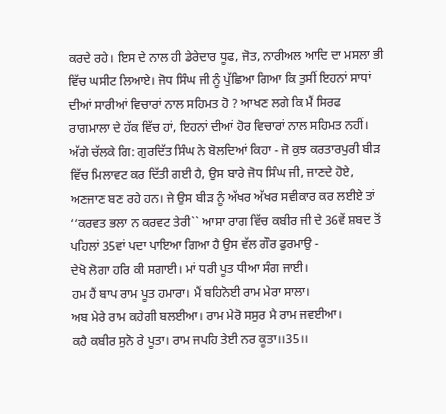ਕਰਦੇ ਰਹੇ। ਇਸ ਦੇ ਨਾਲ ਹੀ ਡੇਰੇਦਾਰ ਧੂਫ, ਜੋਤ, ਨਾਰੀਅਲ ਆਦਿ ਦਾ ਮਸਲਾ ਭੀ ਵਿੱਚ ਘਸੀਟ ਲਿਆਏ। ਜੋਧ ਸਿੰਘ ਜੀ ਨੂੰ ਪੁੱਛਿਆ ਗਿਆ ਕਿ ਤੁਸੀਂ ਇਹਨਾਂ ਸਾਧਾਂ ਦੀਆਂ ਸਾਰੀਆਂ ਵਿਚਾਰਾਂ ਨਾਲ ਸਹਿਮਤ ਹੋ ? ਆਖਣ ਲਗੇ ਕਿ ਮੈਂ ਸਿਰਫ ਰਾਗਮਾਲਾ ਦੇ ਹੱਕ ਵਿੱਚ ਹਾਂ, ਇਹਨਾਂ ਦੀਆਂ ਹੋਰ ਵਿਚਾਰਾਂ ਨਾਲ ਸਹਿਮਤ ਨਹੀਂ। ਅੱਗੇ ਚੱਲਕੇ ਗਿ: ਗੁਰਦਿੱਤ ਸਿੰਘ ਨੇ ਬੋਲਦਿਆਂ ਕਿਹਾ - ਜੋ ਕੁਝ ਕਰਤਾਰਪੁਰੀ ਬੀੜ ਵਿੱਚ ਮਿਲਾਵਟ ਕਰ ਦਿੱਤੀ ਗਈ ਹੈ, ਉਸ ਬਾਰੇ ਜੋਧ ਸਿੰਘ ਜੀ, ਜਾਣਦੇ ਹੋਏ, ਅਣਜਾਣ ਬਣ ਰਹੇ ਹਨ। ਜੇ ਉਸ ਬੀੜ ਨੂੰ ਅੱਖਰ ਅੱਖਰ ਸਵੀਕਾਰ ਕਰ ਲਈਏ ਤਾਂ ‘‘ਕਰਵਤ ਭਲਾ ਨ ਕਰਵਟ ਤੇਰੀ`` ਆਸਾ ਰਾਗ ਵਿੱਚ ਕਬੀਰ ਜੀ ਦੇ 36ਵੇਂ ਸ਼ਬਦ ਤੋਂ ਪਹਿਲਾਂ 35ਵਾਂ ਪਦਾ ਪਾਇਆ ਗਿਆ ਹੈ ਉਸ ਵੱਲ ਗੌਰ ਫੁਰਮਾਉ -
ਦੇਖੋ ਲੋਗਾ ਹਰਿ ਕੀ ਸਗਾਈ। ਮਾਂ ਧਰੀ ਪੂਤ ਧੀਆ ਸੰਗ ਜਾਈ।
ਹਮ ਹੈਂ ਬਾਪ ਰਾਮ ਪੂਤ ਹਮਾਰਾ। ਮੈਂ ਬਹਿਨੋਈ ਰਾਮ ਮੇਰਾ ਸਾਲਾ।
ਅਬ ਮੇਰੇ ਰਾਮ ਕਹੇਗੀ ਬਲਈਆ। ਰਾਮ ਮੇਰੋ ਸਸੁਰ ਮੈ ਰਾਮ ਜਵਈਆ।
ਕਹੈ ਕਬੀਰ ਸੁਨੋ ਰੇ ਪੂਤਾ। ਰਾਮ ਜਪਹਿ ਤੇਈ ਨਰ ਕੂਤਾ।।35।।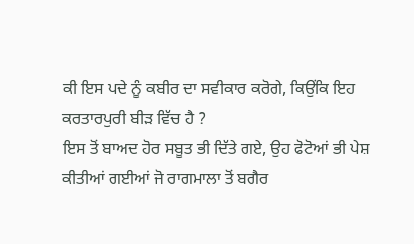ਕੀ ਇਸ ਪਦੇ ਨੂੰ ਕਬੀਰ ਦਾ ਸਵੀਕਾਰ ਕਰੋਗੇ, ਕਿਉਂਕਿ ਇਹ ਕਰਤਾਰਪੁਰੀ ਬੀੜ ਵਿੱਚ ਹੈ ?
ਇਸ ਤੋਂ ਬਾਅਦ ਹੋਰ ਸਬੂਤ ਭੀ ਦਿੱਤੇ ਗਏ, ਉਹ ਫੋਟੋਆਂ ਭੀ ਪੇਸ਼ ਕੀਤੀਆਂ ਗਈਆਂ ਜੋ ਰਾਗਮਾਲਾ ਤੋਂ ਬਗੈਰ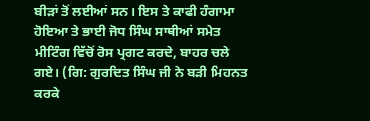ਬੀੜਾਂ ਤੋਂ ਲਈਆਂ ਸਨ। ਇਸ ਤੇ ਕਾਫੀ ਹੰਗਾਮਾ ਹੋਇਆ ਤੇ ਭਾਈ ਜੋਧ ਸਿੰਘ ਸਾਥੀਆਂ ਸਮੇਤ ਮੀਟਿੰਗ ਵਿੱਚੋਂ ਰੋਸ ਪ੍ਰਗਟ ਕਰਦੇ, ਬਾਹਰ ਚਲੇ ਗਏ। (ਗਿ: ਗੁਰਦਿਤ ਸਿੰਘ ਜੀ ਨੇ ਬੜੀ ਮਿਹਨਤ ਕਰਕੇ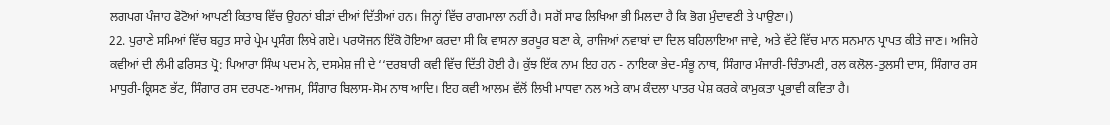ਲਗਪਗ ਪੰਜਾਹ ਫੋਟੋਆਂ ਆਪਣੀ ਕਿਤਾਬ ਵਿੱਚ ਉਹਨਾਂ ਬੀੜਾਂ ਦੀਆਂ ਦਿੱਤੀਆਂ ਹਨ। ਜਿਨ੍ਹਾਂ ਵਿੱਚ ਰਾਗਮਾਲਾ ਨਹੀਂ ਹੈ। ਸਗੋਂ ਸਾਫ ਲਿਖਿਆ ਭੀ ਮਿਲਦਾ ਹੈ ਕਿ ਭੋਗ ਮੁੰਦਾਵਣੀ ਤੇ ਪਾਉਣਾ।)
22. ਪੁਰਾਣੇ ਸਮਿਆਂ ਵਿੱਚ ਬਹੁਤ ਸਾਰੇ ਪ੍ਰੇਮ ਪ੍ਰਸੰਗ ਲਿਖੇ ਗਏ। ਪਰਯੋਜਨ ਇੱਕੋ ਹੋਇਆ ਕਰਦਾ ਸੀ ਕਿ ਵਾਸਨਾ ਭਰਪੂਰ ਬਣਾ ਕੇ, ਰਾਜਿਆਂ ਨਵਾਬਾਂ ਦਾ ਦਿਲ ਬਹਿਲਾਇਆ ਜਾਵੇ, ਅਤੇ ਵੱਟੇ ਵਿੱਚ ਮਾਨ ਸਨਮਾਨ ਪ੍ਰਾਪਤ ਕੀਤੇ ਜਾਣ। ਅਜਿਹੇ ਕਵੀਆਂ ਦੀ ਲੰਮੀ ਫਰਿਸਤ ਪ੍ਰੋ: ਪਿਆਰਾ ਸਿੰਘ ਪਦਮ ਨੇ, ਦਸਮੇਸ਼ ਜੀ ਦੇ ‘‘ਦਰਬਾਰੀ ਕਵੀ ਵਿੱਚ ਦਿੱਤੀ ਹੋਈ ਹੈ। ਕੁੱਝ ਇੱਕ ਨਾਮ ਇਹ ਹਨ - ਨਾਇਕਾ ਭੇਦ-ਸੰਭੂ ਨਾਥ, ਸਿੰਗਾਰ ਮੰਜਾਰੀ-ਚਿੰਤਾਮਣੀ, ਰਲ ਕਲੋਲ-ਤੁਲਸੀ ਦਾਸ, ਸਿੰਗਾਰ ਰਸ ਮਾਧੁਰੀ-ਕ੍ਰਿਸਣ ਭੱਟ, ਸਿੰਗਾਰ ਰਸ ਦਰਪਣ-ਆਜਮ, ਸਿੰਗਾਰ ਬਿਲਾਸ-ਸੋਮ ਨਾਥ ਆਦਿ। ਇਹ ਕਵੀ ਆਲਮ ਵੱਲੋਂ ਲਿਖੀ ਮਾਧਵਾ ਨਲ ਅਤੇ ਕਾਮ ਕੰਦਲਾ ਪਾਤਰ ਪੇਸ਼ ਕਰਕੇ ਕਾਮੁਕਤਾ ਪ੍ਰਭਾਵੀ ਕਵਿਤਾ ਹੈ।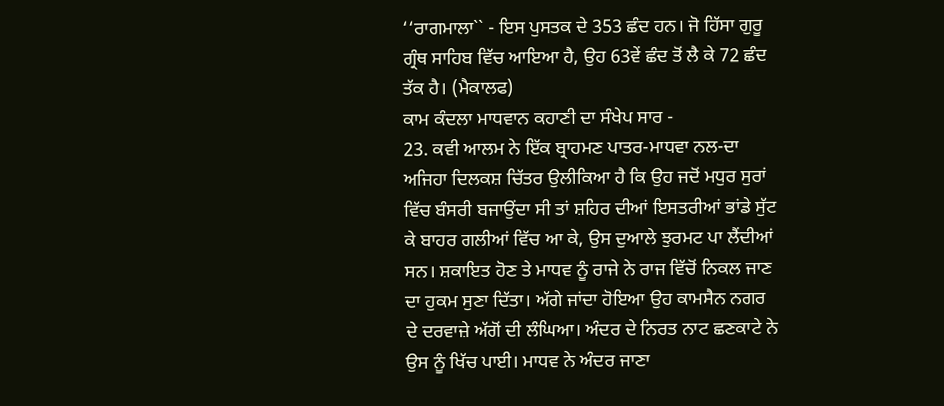‘‘ਰਾਗਮਾਲਾ`` - ਇਸ ਪੁਸਤਕ ਦੇ 353 ਛੰਦ ਹਨ। ਜੋ ਹਿੱਸਾ ਗੁਰੂ ਗ੍ਰੰਥ ਸਾਹਿਬ ਵਿੱਚ ਆਇਆ ਹੈ, ਉਹ 63ਵੇਂ ਛੰਦ ਤੋਂ ਲੈ ਕੇ 72 ਛੰਦ ਤੱਕ ਹੈ। (ਮੈਕਾਲਫ)
ਕਾਮ ਕੰਦਲਾ ਮਾਧਵਾਨ ਕਹਾਣੀ ਦਾ ਸੰਖੇਪ ਸਾਰ -
23. ਕਵੀ ਆਲਮ ਨੇ ਇੱਕ ਬ੍ਰਾਹਮਣ ਪਾਤਰ-ਮਾਧਵਾ ਨਲ-ਦਾ ਅਜਿਹਾ ਦਿਲਕਸ਼ ਚਿੱਤਰ ਉਲੀਕਿਆ ਹੈ ਕਿ ਉਹ ਜਦੋਂ ਮਧੁਰ ਸੁਰਾਂ ਵਿੱਚ ਬੰਸਰੀ ਬਜਾਉਂਦਾ ਸੀ ਤਾਂ ਸ਼ਹਿਰ ਦੀਆਂ ਇਸਤਰੀਆਂ ਭਾਂਡੇ ਸੁੱਟ ਕੇ ਬਾਹਰ ਗਲੀਆਂ ਵਿੱਚ ਆ ਕੇ, ਉਸ ਦੁਆਲੇ ਝੁਰਮਟ ਪਾ ਲੈਂਦੀਆਂ ਸਨ। ਸ਼ਕਾਇਤ ਹੋਣ ਤੇ ਮਾਧਵ ਨੂੰ ਰਾਜੇ ਨੇ ਰਾਜ ਵਿੱਚੋਂ ਨਿਕਲ ਜਾਣ ਦਾ ਹੁਕਮ ਸੁਣਾ ਦਿੱਤਾ। ਅੱਗੇ ਜਾਂਦਾ ਹੋਇਆ ਉਹ ਕਾਮਸੈਨ ਨਗਰ ਦੇ ਦਰਵਾਜ਼ੇ ਅੱਗੋਂ ਦੀ ਲੰਘਿਆ। ਅੰਦਰ ਦੇ ਨਿਰਤ ਨਾਟ ਛਣਕਾਟੇ ਨੇ ਉਸ ਨੂੰ ਖਿੱਚ ਪਾਈ। ਮਾਧਵ ਨੇ ਅੰਦਰ ਜਾਣਾ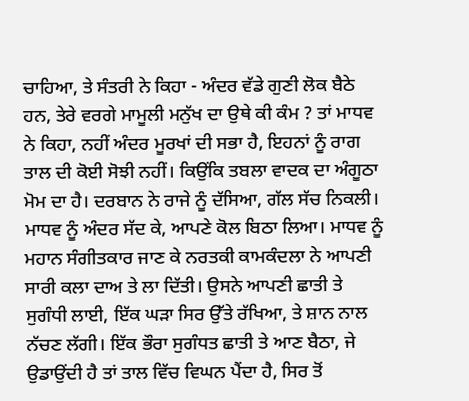ਚਾਹਿਆ, ਤੇ ਸੰਤਰੀ ਨੇ ਕਿਹਾ - ਅੰਦਰ ਵੱਡੇ ਗੁਣੀ ਲੋਕ ਬੈਠੇ ਹਨ, ਤੇਰੇ ਵਰਗੇ ਮਾਮੂਲੀ ਮਨੁੱਖ ਦਾ ਉਥੇ ਕੀ ਕੰਮ ? ਤਾਂ ਮਾਧਵ ਨੇ ਕਿਹਾ, ਨਹੀਂ ਅੰਦਰ ਮੂਰਖਾਂ ਦੀ ਸਭਾ ਹੈ, ਇਹਨਾਂ ਨੂੰ ਰਾਗ ਤਾਲ ਦੀ ਕੋਈ ਸੋਝੀ ਨਹੀਂ। ਕਿਉਂਕਿ ਤਬਲਾ ਵਾਦਕ ਦਾ ਅੰਗੂਠਾ ਮੋਮ ਦਾ ਹੈ। ਦਰਬਾਨ ਨੇ ਰਾਜੇ ਨੂੰ ਦੱਸਿਆ, ਗੱਲ ਸੱਚ ਨਿਕਲੀ। ਮਾਧਵ ਨੂੰ ਅੰਦਰ ਸੱਦ ਕੇ, ਆਪਣੇ ਕੋਲ ਬਿਠਾ ਲਿਆ। ਮਾਧਵ ਨੂੰ ਮਹਾਨ ਸੰਗੀਤਕਾਰ ਜਾਣ ਕੇ ਨਰਤਕੀ ਕਾਮਕੰਦਲਾ ਨੇ ਆਪਣੀ ਸਾਰੀ ਕਲਾ ਦਾਅ ਤੇ ਲਾ ਦਿੱਤੀ। ਉਸਨੇ ਆਪਣੀ ਛਾਤੀ ਤੇ ਸੁਗੰਧੀ ਲਾਈ, ਇੱਕ ਘੜਾ ਸਿਰ ਉੱਤੇ ਰੱਖਿਆ, ਤੇ ਸ਼ਾਨ ਨਾਲ ਨੱਚਣ ਲੱਗੀ। ਇੱਕ ਭੌਰਾ ਸੁਗੰਧਤ ਛਾਤੀ ਤੇ ਆਣ ਬੈਠਾ, ਜੇ ਉਡਾਉਂਦੀ ਹੈ ਤਾਂ ਤਾਲ ਵਿੱਚ ਵਿਘਨ ਪੈਂਦਾ ਹੈ, ਸਿਰ ਤੋਂ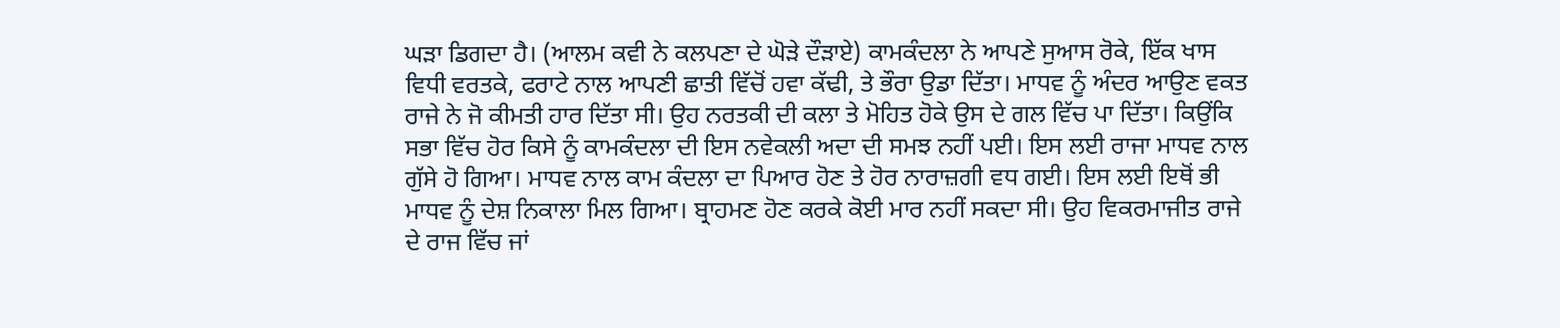ਘੜਾ ਡਿਗਦਾ ਹੈ। (ਆਲਮ ਕਵੀ ਨੇ ਕਲਪਣਾ ਦੇ ਘੋੜੇ ਦੌੜਾਏ) ਕਾਮਕੰਦਲਾ ਨੇ ਆਪਣੇ ਸੁਆਸ ਰੋਕੇ, ਇੱਕ ਖਾਸ ਵਿਧੀ ਵਰਤਕੇ, ਫਰਾਟੇ ਨਾਲ ਆਪਣੀ ਛਾਤੀ ਵਿੱਚੋਂ ਹਵਾ ਕੱਢੀ, ਤੇ ਭੌਰਾ ਉਡਾ ਦਿੱਤਾ। ਮਾਧਵ ਨੂੰ ਅੰਦਰ ਆਉਣ ਵਕਤ ਰਾਜੇ ਨੇ ਜੋ ਕੀਮਤੀ ਹਾਰ ਦਿੱਤਾ ਸੀ। ਉਹ ਨਰਤਕੀ ਦੀ ਕਲਾ ਤੇ ਮੋਹਿਤ ਹੋਕੇ ਉਸ ਦੇ ਗਲ ਵਿੱਚ ਪਾ ਦਿੱਤਾ। ਕਿਉਂਕਿ ਸਭਾ ਵਿੱਚ ਹੋਰ ਕਿਸੇ ਨੂੰ ਕਾਮਕੰਦਲਾ ਦੀ ਇਸ ਨਵੇਕਲੀ ਅਦਾ ਦੀ ਸਮਝ ਨਹੀਂ ਪਈ। ਇਸ ਲਈ ਰਾਜਾ ਮਾਧਵ ਨਾਲ ਗੁੱਸੇ ਹੋ ਗਿਆ। ਮਾਧਵ ਨਾਲ ਕਾਮ ਕੰਦਲਾ ਦਾ ਪਿਆਰ ਹੋਣ ਤੇ ਹੋਰ ਨਾਰਾਜ਼ਗੀ ਵਧ ਗਈ। ਇਸ ਲਈ ਇਥੋਂ ਭੀ ਮਾਧਵ ਨੂੰ ਦੇਸ਼ ਨਿਕਾਲਾ ਮਿਲ ਗਿਆ। ਬ੍ਰਾਹਮਣ ਹੋਣ ਕਰਕੇ ਕੋਈ ਮਾਰ ਨਹੀਂ ਸਕਦਾ ਸੀ। ਉਹ ਵਿਕਰਮਾਜੀਤ ਰਾਜੇ ਦੇ ਰਾਜ ਵਿੱਚ ਜਾਂ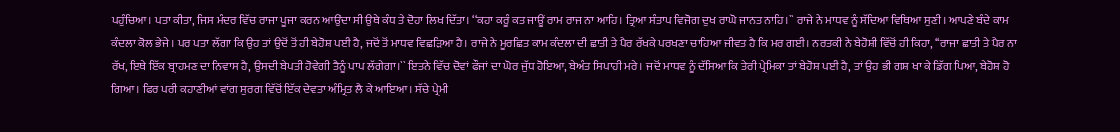ਪਹੁੰਚਿਆ। ਪਤਾ ਕੀਤਾ, ਜਿਸ ਮੰਦਰ ਵਿੱਚ ਰਾਜਾ ਪੂਜਾ ਕਰਨ ਆਉਂਦਾ ਸੀ ਉਥੇ ਕੰਧ ਤੇ ਦੋਹਾ ਲਿਖ ਦਿੱਤਾ। ‘‘ਕਹਾ ਕਰੂੰ ਕਤ ਜਾਊਂ ਰਾਮ ਰਾਜ ਨਾ ਆਹਿ। ਤ੍ਰਿਆ ਸੰਤਾਪ ਵਿਜੋਗ ਦੁਖ ਰਾਘੋ ਜਾਨਤ ਨਾਹਿ।`` ਰਾਜੇ ਨੇ ਮਾਧਵ ਨੂੰ ਸੱਦਿਆ ਵਿਥਿਆ ਸੁਣੀ। ਆਪਣੇ ਬੰਦੇ ਕਾਮ ਕੰਦਲਾ ਕੋਲ ਭੇਜੇ। ਪਰ ਪਤਾ ਲੱਗਾ ਕਿ ਉਹ ਤਾਂ ਉਦੋਂ ਤੋਂ ਹੀ ਬੇਹੋਸ਼ ਪਈ ਹੈ, ਜਦੋਂ ਤੋਂ ਮਾਧਵ ਵਿਛੜਿਆ ਹੈ। ਰਾਜੇ ਨੇ ਮੂਰਛਿਤ ਕਾਮ ਕੰਦਲਾ ਦੀ ਛਾਤੀ ਤੇ ਪੈਰ ਰੱਖਕੇ ਪਰਖਣਾ ਚਾਹਿਆ ਜੀਵਤ ਹੈ ਕਿ ਮਰ ਗਈ। ਨਰਤਕੀ ਨੇ ਬੇਹੋਸ਼ੀ ਵਿੱਚੋਂ ਹੀ ਕਿਹਾ, ‘‘ਰਾਜਾ ਛਾਤੀ ਤੇ ਪੈਰ ਨਾ ਰੱਖ, ਇਥੇ ਇੱਕ ਬ੍ਰਾਹਮਣ ਦਾ ਨਿਵਾਸ ਹੈ, ਉਸਦੀ ਬੇਪਤੀ ਹੋਵੇਗੀ ਤੈਨੂੰ ਪਾਪ ਲੱਗੇਗਾ।`` ਇਤਨੇ ਵਿੱਚ ਦੋਵਾਂ ਫੌਜਾਂ ਦਾ ਘੋਰ ਜੁੱਧ ਹੋਇਆ, ਬੇਅੰਤ ਸਿਪਾਹੀ ਮਰੇ। ਜਦੋਂ ਮਾਧਵ ਨੂੰ ਦੱਸਿਆ ਕਿ ਤੇਰੀ ਪ੍ਰੇਮਿਕਾ ਤਾਂ ਬੇਹੋਸ਼ ਪਈ ਹੈ, ਤਾਂ ਉਹ ਭੀ ਗਸ਼ ਖਾ ਕੇ ਡਿੱਗ ਪਿਆ, ਬੇਹੋਸ਼ ਹੋ ਗਿਆ। ਫਿਰ ਪਰੀ ਕਹਾਣੀਆਂ ਵਾਂਗ ਸੁਰਗ ਵਿੱਚੋਂ ਇੱਕ ਦੇਵਤਾ ਅੰਮ੍ਰਿਤ ਲੈ ਕੇ ਆਇਆ। ਸੱਚੇ ਪ੍ਰੇਮੀ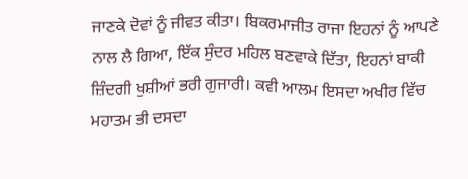ਜਾਣਕੇ ਦੋਵਾਂ ਨੂੰ ਜੀਵਤ ਕੀਤਾ। ਬਿਕਰਮਾਜੀਤ ਰਾਜਾ ਇਹਨਾਂ ਨੂੰ ਆਪਣੇ ਨਾਲ ਲੈ ਗਿਆ, ਇੱਕ ਸੁੰਦਰ ਮਹਿਲ ਬਣਵਾਕੇ ਦਿੱਤਾ, ਇਹਨਾਂ ਬਾਕੀ ਜ਼ਿੰਦਗੀ ਖੁਸ਼ੀਆਂ ਭਰੀ ਗੁਜਾਰੀ। ਕਵੀ ਆਲਮ ਇਸਦਾ ਅਖੀਰ ਵਿੱਚ ਮਹਾਤਮ ਭੀ ਦਸਦਾ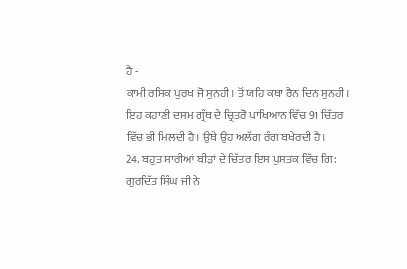ਹੈ -
ਕਾਮੀ ਰਸਿਕ ਪੁਰਖ ਜੋ ਸੁਨਹੀ। ਤੋਂ ਯਹਿ ਕਥਾ ਰੈਨ ਦਿਨ ਸੁਨਹੀ।
ਇਹ ਕਹਾਣੀ ਦਸਮ ਗ੍ਰੰਥ ਦੇ ਚ੍ਰਿਤਰੋ ਪਾਖਿਆਨ ਵਿੱਚ 91 ਚਿੱਤਰ ਵਿੱਚ ਭੀ ਮਿਲਦੀ ਹੈ। ਉਥੇ ਉਹ ਅਲੱਗ ਰੰਗ ਬਖੇਰਦੀ ਹੈ।
24. ਬਹੁਤ ਸਾਰੀਆਂ ਬੀੜਾਂ ਦੇ ਚਿੱਤਰ ਇਸ ਪੁਸਤਕ ਵਿੱਚ ਗਿ: ਗੁਰਦਿੱਤ ਸਿੰਘ ਜੀ ਨੇ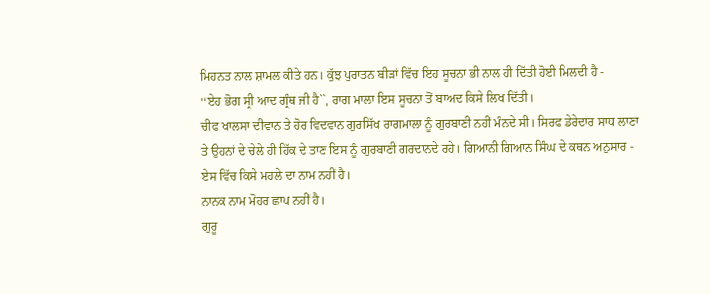ਮਿਹਨਤ ਨਾਲ ਸ਼ਾਮਲ ਕੀਤੇ ਹਨ। ਕੁੱਝ ਪੁਰਾਤਨ ਬੀੜਾਂ ਵਿੱਚ ਇਹ ਸੂਚਨਾ ਭੀ ਨਾਲ ਹੀ ਦਿੱਤੀ ਹੋਈ ਮਿਲਦੀ ਹੈ -
‘‘ਏਹ ਭੋਗ ਸ੍ਰੀ ਆਦ ਗ੍ਰੰਥ ਜੀ ਹੈ``, ਰਾਗ ਮਾਲਾ ਇਸ ਸੂਚਨਾ ਤੋਂ ਬਾਅਦ ਕਿਸੇ ਲਿਖ ਦਿੱਤੀ।
ਚੀਫ ਖਾਲਸਾ ਦੀਵਾਨ ਤੇ ਹੋਰ ਵਿਦਵਾਨ ਗੁਰਸਿੱਖ ਰਾਗਮਾਲਾ ਨੂੰ ਗੁਰਬਾਣੀ ਨਹੀਂ ਮੰਨਦੇ ਸੀ। ਸਿਰਫ ਡੇਰੇਦਾਰ ਸਾਧ ਲਾਣਾ ਤੇ ਉਹਨਾਂ ਦੇ ਚੇਲੇ ਹੀ ਹਿੱਕ ਦੇ ਤਾਣ ਇਸ ਨੂੰ ਗੁਰਬਾਣੀ ਗਰਦਾਨਦੇ ਰਹੇ। ਗਿਆਨੀ ਗਿਆਨ ਸਿੰਘ ਦੇ ਕਥਨ ਅਨੁਸਾਰ - ਏਸ ਵਿੱਚ ਕਿਸੇ ਮਹਲੇ ਦਾ ਨਾਮ ਨਹੀਂ ਹੈ।
ਨਾਨਕ ਨਾਮ ਮੋਹਰ ਛਾਪ ਨਹੀਂ ਹੈ।
ਗੁਰੂ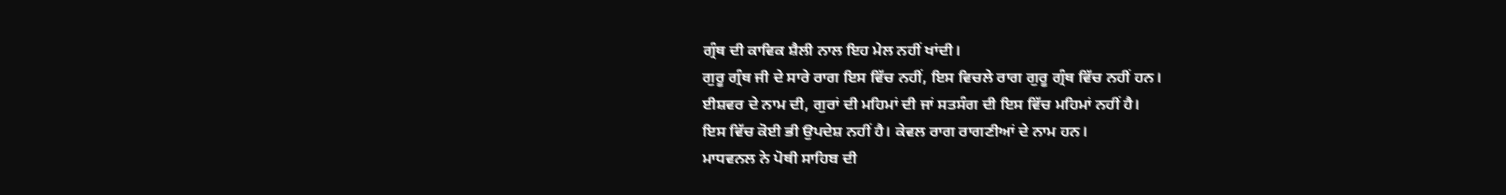ਗ੍ਰੰਥ ਦੀ ਕਾਵਿਕ ਸ਼ੈਲੀ ਨਾਲ ਇਹ ਮੇਲ ਨਹੀਂ ਖਾਂਦੀ।
ਗੁਰੂ ਗ੍ਰੰਥ ਜੀ ਦੇ ਸਾਰੇ ਰਾਗ ਇਸ ਵਿੱਚ ਨਹੀਂ, ਇਸ ਵਿਚਲੇ ਰਾਗ ਗੁਰੂ ਗ੍ਰੰਥ ਵਿੱਚ ਨਹੀਂ ਹਨ।
ਈਸ਼ਵਰ ਦੇ ਨਾਮ ਦੀ, ਗੁਰਾਂ ਦੀ ਮਹਿਮਾਂ ਦੀ ਜਾਂ ਸਤਸੰਗ ਦੀ ਇਸ ਵਿੱਚ ਮਹਿਮਾਂ ਨਹੀਂ ਹੈ।
ਇਸ ਵਿੱਚ ਕੋਈ ਭੀ ਉਪਦੇਸ਼ ਨਹੀਂ ਹੈ। ਕੇਵਲ ਰਾਗ ਰਾਗਣੀਆਂ ਦੇ ਨਾਮ ਹਨ।
ਮਾਧਵਨਲ ਨੇ ਪੋਥੀ ਸਾਹਿਬ ਦੀ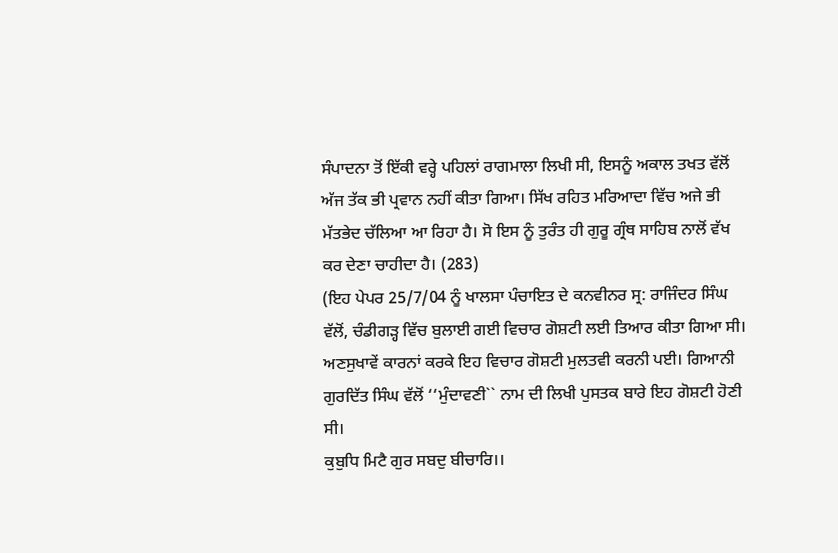ਸੰਪਾਦਨਾ ਤੋਂ ਇੱਕੀ ਵਰ੍ਹੇ ਪਹਿਲਾਂ ਰਾਗਮਾਲਾ ਲਿਖੀ ਸੀ, ਇਸਨੂੰ ਅਕਾਲ ਤਖਤ ਵੱਲੋਂ ਅੱਜ ਤੱਕ ਭੀ ਪ੍ਰਵਾਨ ਨਹੀਂ ਕੀਤਾ ਗਿਆ। ਸਿੱਖ ਰਹਿਤ ਮਰਿਆਦਾ ਵਿੱਚ ਅਜੇ ਭੀ ਮੱਤਭੇਦ ਚੱਲਿਆ ਆ ਰਿਹਾ ਹੈ। ਸੋ ਇਸ ਨੂੰ ਤੁਰੰਤ ਹੀ ਗੁਰੂ ਗ੍ਰੰਥ ਸਾਹਿਬ ਨਾਲੋਂ ਵੱਖ ਕਰ ਦੇਣਾ ਚਾਹੀਦਾ ਹੈ। (283)
(ਇਹ ਪੇਪਰ 25/7/04 ਨੂੰ ਖਾਲਸਾ ਪੰਚਾਇਤ ਦੇ ਕਨਵੀਨਰ ਸ੍ਰ: ਰਾਜਿੰਦਰ ਸਿੰਘ ਵੱਲੋਂ, ਚੰਡੀਗੜ੍ਹ ਵਿੱਚ ਬੁਲਾਈ ਗਈ ਵਿਚਾਰ ਗੋਸ਼ਟੀ ਲਈ ਤਿਆਰ ਕੀਤਾ ਗਿਆ ਸੀ। ਅਣਸੁਖਾਵੇਂ ਕਾਰਨਾਂ ਕਰਕੇ ਇਹ ਵਿਚਾਰ ਗੋਸ਼ਟੀ ਮੁਲਤਵੀ ਕਰਨੀ ਪਈ। ਗਿਆਨੀ ਗੁਰਦਿੱਤ ਸਿੰਘ ਵੱਲੋਂ ‘‘ਮੁੰਦਾਵਣੀ`` ਨਾਮ ਦੀ ਲਿਖੀ ਪੁਸਤਕ ਬਾਰੇ ਇਹ ਗੋਸ਼ਟੀ ਹੋਣੀ ਸੀ।
ਕੁਬੁਧਿ ਮਿਟੈ ਗੁਰ ਸਬਦੁ ਬੀਚਾਰਿ।।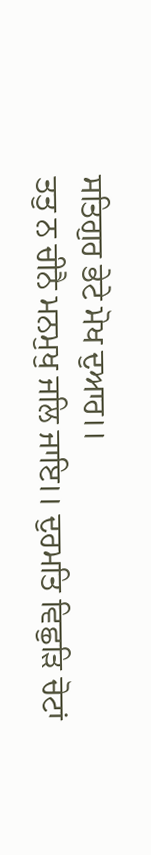ਸਤਿਗੁਰ ਭੇਟੇ ਮੋਖ ਦੁਆਰ।।
ਤਤੁ ਨ ਚੀਨੈ ਮਨਮੁਖੁ ਜਲਿ ਜਾਇ।। ਦੁਰਮਤਿ ਵਿਛੁੜਿ ਚੋਟਾਂ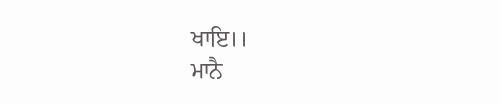ਖਾਇ।।
ਮਾਨੈ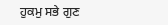ਹੁਕਮੁ ਸਭੇ ਗੁਣ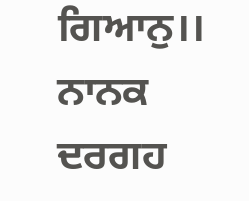ਗਿਆਨੁ।। ਨਾਨਕ ਦਰਗਹ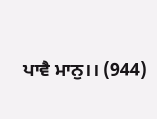ਪਾਵੈ ਮਾਨੁ।। (944)